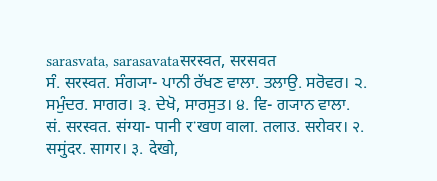sarasvata, sarasavataसरस्वत, सरसवत
ਸੰ. सरस्वत. ਸੰਗ੍ਯਾ- ਪਾਨੀ ਰੱਖਣ ਵਾਲਾ. ਤਲਾਉ. ਸਰੋਵਰ। ੨. ਸਮੁੰਦਰ. ਸਾਗਰ। ੩. ਦੇਖੋ, ਸਾਰਸੁਤ। ੪. ਵਿ- ਗ੍ਯਾਨ ਵਾਲਾ.
सं. सरस्वत. संग्या- पानी रॱखण वाला. तलाउ. सरोवर। २. समुंदर. सागर। ३. देखो,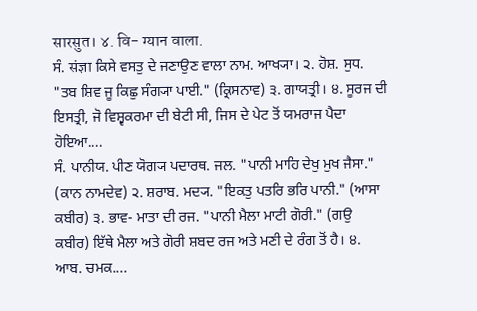सारसुत। ४. वि- ग्यान वाला.
ਸੰ. संज्ञा ਕਿਸੇ ਵਸਤੁ ਦੇ ਜਣਾਉਣ ਵਾਲਾ ਨਾਮ. ਆਖ੍ਯਾ। ੨. ਹੋਸ਼. ਸੁਧ. "ਤਬ ਸ਼ਿਵ ਜੂ ਕਿਛੁ ਸੰਗ੍ਯਾ ਪਾਈ." (ਕ੍ਰਿਸਨਾਵ) ੩. ਗਾਯਤ੍ਰੀ। ੪. ਸੂਰਜ ਦੀ ਇਸਤ੍ਰੀ, ਜੋ ਵਿਸ਼੍ਵਕਰਮਾ ਦੀ ਬੇਟੀ ਸੀ, ਜਿਸ ਦੇ ਪੇਟ ਤੋਂ ਯਮਰਾਜ ਪੈਦਾ ਹੋਇਆ....
ਸੰ. ਪਾਨੀਯ. ਪੀਣ ਯੋਗ੍ਯ ਪਦਾਰਥ. ਜਲ. "ਪਾਨੀ ਮਾਹਿ ਦੇਖੁ ਮੁਖ ਜੈਸਾ." (ਕਾਨ ਨਾਮਦੇਵ) ੨. ਸ਼ਰਾਬ. ਮਦ੍ਯ. "ਇਕਤੁ ਪਤਰਿ ਭਰਿ ਪਾਨੀ." (ਆਸਾ ਕਬੀਰ) ੩. ਭਾਵ- ਮਾਤਾ ਦੀ ਰਜ. "ਪਾਨੀ ਮੈਲਾ ਮਾਟੀ ਗੋਰੀ." (ਗਉ ਕਬੀਰ) ਇੱਥੇ ਮੈਲਾ ਅਤੇ ਗੋਰੀ ਸ਼ਬਦ ਰਜ ਅਤੇ ਮਣੀ ਦੇ ਰੰਗ ਤੋਂ ਹੈ। ੪. ਆਬ. ਚਮਕ....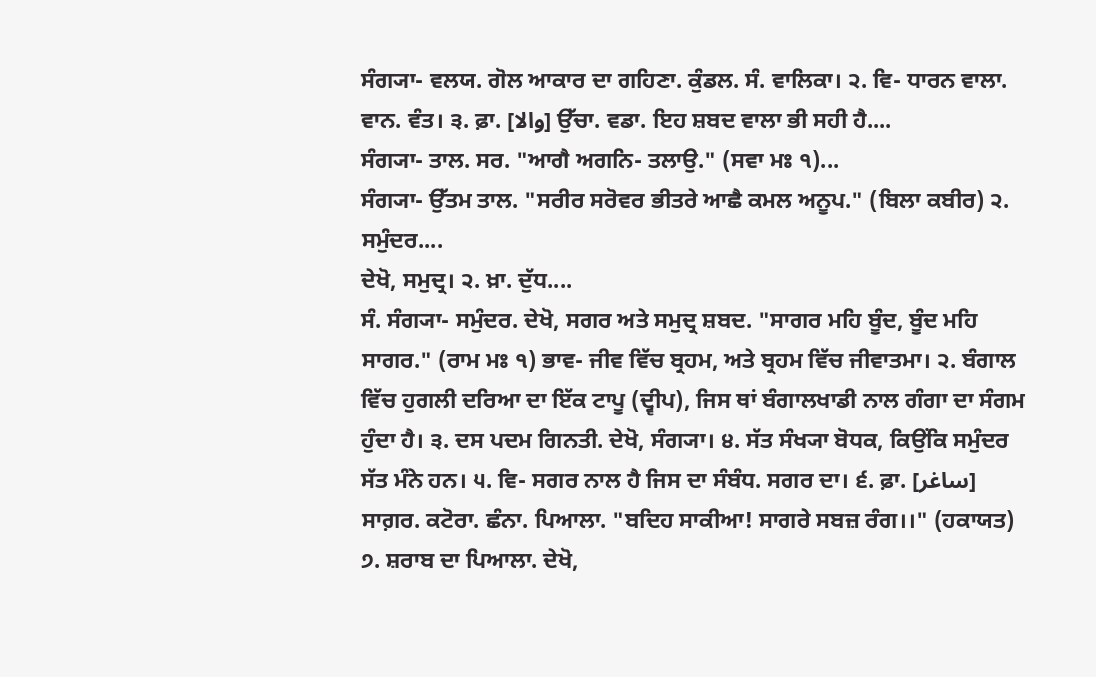ਸੰਗ੍ਯਾ- ਵਲਯ. ਗੋਲ ਆਕਾਰ ਦਾ ਗਹਿਣਾ. ਕੁੰਡਲ. ਸੰ. ਵਾਲਿਕਾ। ੨. ਵਿ- ਧਾਰਨ ਵਾਲਾ. ਵਾਨ. ਵੰਤ। ੩. ਫ਼ਾ. [والا] ਉੱਚਾ. ਵਡਾ. ਇਹ ਸ਼ਬਦ ਵਾਲਾ ਭੀ ਸਹੀ ਹੈ....
ਸੰਗ੍ਯਾ- ਤਾਲ. ਸਰ. "ਆਗੈ ਅਗਨਿ- ਤਲਾਉ." (ਸਵਾ ਮਃ ੧)...
ਸੰਗ੍ਯਾ- ਉੱਤਮ ਤਾਲ. "ਸਰੀਰ ਸਰੋਵਰ ਭੀਤਰੇ ਆਛੈ ਕਮਲ ਅਨੂਪ." (ਬਿਲਾ ਕਬੀਰ) ੨. ਸਮੁੰਦਰ....
ਦੇਖੋ, ਸਮੁਦ੍ਰ। ੨. ਖ਼ਾ. ਦੁੱਧ....
ਸੰ. ਸੰਗ੍ਯਾ- ਸਮੁੰਦਰ. ਦੇਖੋ, ਸਗਰ ਅਤੇ ਸਮੁਦ੍ਰ ਸ਼ਬਦ. "ਸਾਗਰ ਮਹਿ ਬੂੰਦ, ਬੂੰਦ ਮਹਿ ਸਾਗਰ." (ਰਾਮ ਮਃ ੧) ਭਾਵ- ਜੀਵ ਵਿੱਚ ਬ੍ਰਹਮ, ਅਤੇ ਬ੍ਰਹਮ ਵਿੱਚ ਜੀਵਾਤਮਾ। ੨. ਬੰਗਾਲ ਵਿੱਚ ਹੁਗਲੀ ਦਰਿਆ ਦਾ ਇੱਕ ਟਾਪੂ (ਦ੍ਵੀਪ), ਜਿਸ ਥਾਂ ਬੰਗਾਲਖਾਡੀ ਨਾਲ ਗੰਗਾ ਦਾ ਸੰਗਮ ਹੁੰਦਾ ਹੈ। ੩. ਦਸ ਪਦਮ ਗਿਨਤੀ. ਦੇਖੋ, ਸੰਗ੍ਯਾ। ੪. ਸੱਤ ਸੰਖ੍ਯਾ ਬੋਧਕ, ਕਿਉਂਕਿ ਸਮੁੰਦਰ ਸੱਤ ਮੰਨੇ ਹਨ। ੫. ਵਿ- ਸਗਰ ਨਾਲ ਹੈ ਜਿਸ ਦਾ ਸੰਬੰਧ. ਸਗਰ ਦਾ। ੬. ਫ਼ਾ. [ساغر] ਸਾਗ਼ਰ. ਕਟੋਰਾ. ਛੰਨਾ. ਪਿਆਲਾ. "ਬਦਿਹ ਸਾਕੀਆ! ਸਾਗਰੇ ਸਬਜ਼ ਰੰਗ।।" (ਹਕਾਯਤ) ੭. ਸ਼ਰਾਬ ਦਾ ਪਿਆਲਾ. ਦੇਖੋ,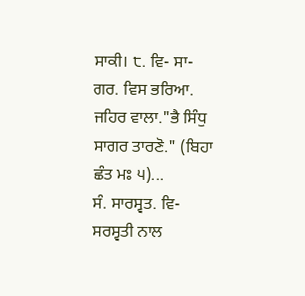ਸਾਕੀ। ੮. ਵਿ- ਸਾ- ਗਰ. ਵਿਸ ਭਰਿਆ. ਜਹਿਰ ਵਾਲਾ."ਭੈ ਸਿੰਧੁ ਸਾਗਰ ਤਾਰਣੋ." (ਬਿਹਾ ਛੰਤ ਮਃ ੫)...
ਸੰ. ਸਾਰਸ੍ਵਤ. ਵਿ- ਸਰਸ੍ਵਤੀ ਨਾਲ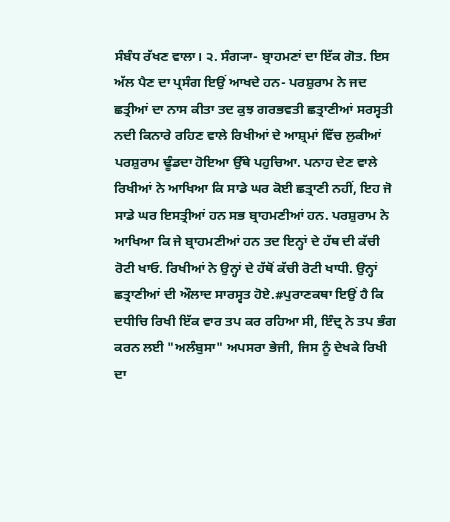ਸੰਬੰਧ ਰੱਖਣ ਵਾਲਾ। ੨. ਸੰਗ੍ਯਾ- ਬ੍ਰਾਹਮਣਾਂ ਦਾ ਇੱਕ ਗੋਤ. ਇਸ ਅੱਲ ਪੈਣ ਦਾ ਪ੍ਰਸੰਗ ਇਉਂ ਆਖਦੇ ਹਨ- ਪਰਸ਼ੁਰਾਮ ਨੇ ਜਦ ਛਤ੍ਰੀਆਂ ਦਾ ਨਾਸ ਕੀਤਾ ਤਦ ਕੁਝ ਗਰਭਵਤੀ ਛਤ੍ਰਾਣੀਆਂ ਸਰਸ੍ਵਤੀ ਨਦੀ ਕਿਨਾਰੇ ਰਹਿਣ ਵਾਲੇ ਰਿਖੀਆਂ ਦੇ ਆਸ਼੍ਰਮਾਂ ਵਿੱਚ ਲੁਕੀਆਂ ਪਰਸ਼ੁਰਾਮ ਢੂੰਡਦਾ ਹੋਇਆ ਉੱਥੇ ਪਹੁਚਿਆ. ਪਨਾਹ ਦੇਣ ਵਾਲੇ ਰਿਖੀਆਂ ਨੇ ਆਖਿਆ ਕਿ ਸਾਡੇ ਘਰ ਕੋਈ ਛਤ੍ਰਾਣੀ ਨਹੀਂ, ਇਹ ਜੋ ਸਾਡੇ ਘਰ ਇਸਤ੍ਰੀਆਂ ਹਨ ਸਭ ਬ੍ਰਾਹਮਣੀਆਂ ਹਨ. ਪਰਸ਼ੁਰਾਮ ਨੇ ਆਖਿਆ ਕਿ ਜੇ ਬ੍ਰਾਹਮਣੀਆਂ ਹਨ ਤਦ ਇਨ੍ਹਾਂ ਦੇ ਹੱਥ ਦੀ ਕੱਚੀ ਰੋਟੀ ਖਾਓ. ਰਿਖੀਆਂ ਨੇ ਉਨ੍ਹਾਂ ਦੇ ਹੱਥੋਂ ਕੱਚੀ ਰੋਟੀ ਖਾਧੀ. ਉਨ੍ਹਾਂ ਛਤ੍ਰਾਣੀਆਂ ਦੀ ਔਲਾਦ ਸਾਰਸ੍ਵਤ ਹੋਏ.#ਪੁਰਾਣਕਥਾ ਇਉਂ ਹੈ ਕਿ ਦਧੀਚਿ ਰਿਖੀ ਇੱਕ ਵਾਰ ਤਪ ਕਰ ਰਹਿਆ ਸੀ, ਇੰਦ੍ਰ ਨੇ ਤਪ ਭੰਗ ਕਰਨ ਲਈ "ਅਲੰਬੁਸਾ" ਅਪਸਰਾ ਭੇਜੀ, ਜਿਸ ਨੂੰ ਦੇਖਕੇ ਰਿਖੀ ਦਾ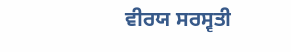ਵੀਰਯ ਸਰਸ੍ਵਤੀ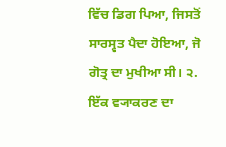ਵਿੱਚ ਡਿਗ ਪਿਆ, ਜਿਸਤੋਂ ਸਾਰਸ੍ਵਤ ਪੈਦਾ ਹੋਇਆ, ਜੋ ਗੋਤ੍ਰ ਦਾ ਮੁਖੀਆ ਸੀ। ੨. ਇੱਕ ਵ੍ਯਾਕਰਣ ਦਾ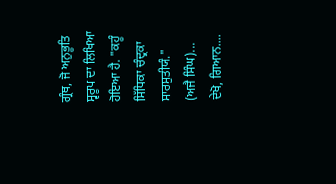ਗ੍ਰੰਥ, ਜੋ ਅਨੁਭੂਤਿ ਸ੍ਵਰੂਪ ਦਾ ਲਿਖਿਆ ਹੋਇਆ ਹੈ. "ਕਹੂੰ ਸਿੱਧਿਕਾ ਚੰਦ੍ਰਕਾ ਸਾਰਸੁਤੀਯੰ." (ਅਜੈ ਸਿੰਘ)...
ਦੇਖੋ, ਗਿਆਨ....